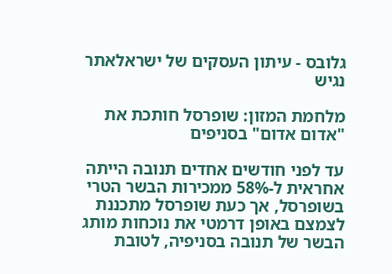גלובס - עיתון העסקים של ישראלאתר נגיש

מלחמת המזון: שופרסל חותכת את "אדום אדום" בסניפים

עד לפני חודשים אחדים תנובה הייתה אחראית ל-58% ממכירות הבשר הטרי בשופרסל, אך כעת שופרסל מתכננת לצמצם באופן דרמטי את נוכחות מותג הבשר של תנובה בסניפיה, לטובת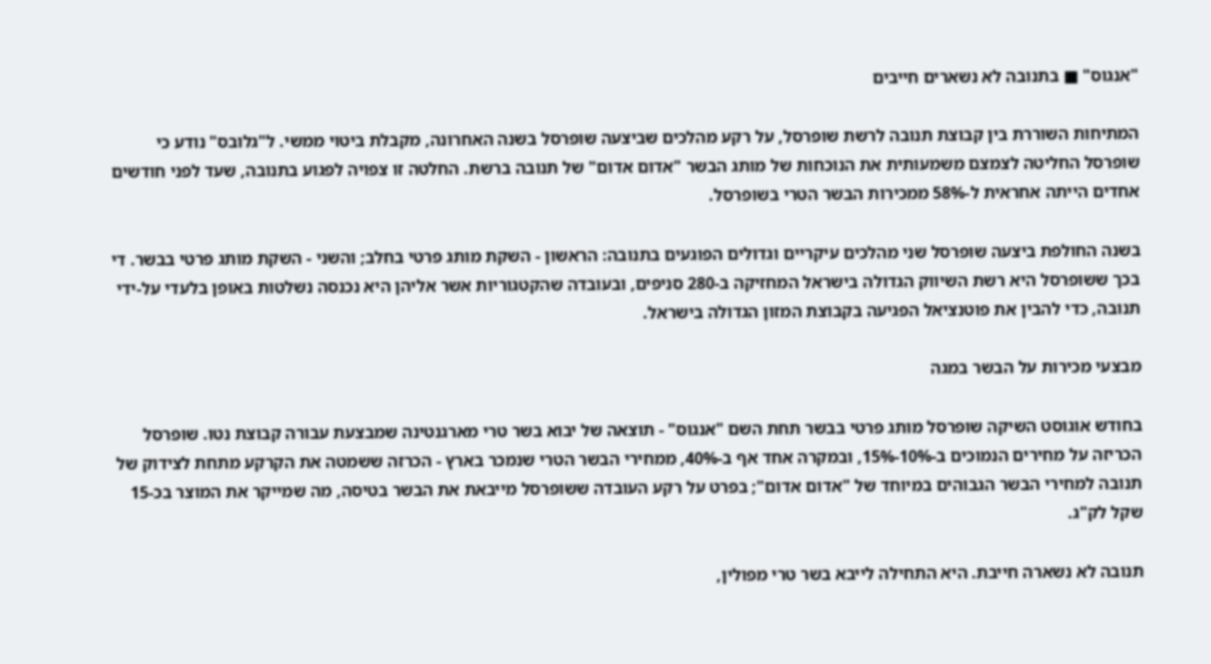"אנגוס" ■ בתנובה לא נשארים חייבים

המתיחות השוררת בין קבוצת תנובה לרשת שופרסל, על רקע מהלכים שביצעה שופרסל בשנה האחרונה, מקבלת ביטוי ממשי. ל"גלובס" נודע כי שופרסל החליטה לצמצם משמעותית את הנוכחות של מותג הבשר "אדום אדום" של תנובה ברשת. החלטה זו צפויה לפגוע בתנובה, שעד לפני חודשים אחדים הייתה אחראית ל-58% ממכירות הבשר הטרי בשופרסל.

בשנה החולפת ביצעה שופרסל שני מהלכים עיקריים וגדולים הפוגעים בתנובה: הראשון - השקת מותג פרטי בחלב; והשני - השקת מותג פרטי בבשר. די בכך ששופרסל היא רשת השיווק הגדולה בישראל המחזיקה ב-280 סניפים, ובעובדה שהקטגוריות אשר אליהן היא נכנסה נשלטות באופן בלעדי על-ידי תנובה, כדי להבין את פוטנציאל הפגיעה בקבוצת המזון הגדולה בישראל.

מבצעי מכירות על הבשר במגה

בחודש אוגוסט השיקה שופרסל מותג פרטי בבשר תחת השם "אנגוס" - תוצאה של יבוא בשר טרי מארגנטינה שמבצעת עבורה קבוצת נטו. שופרסל הכריזה על מחירים הנמוכים ב-10%-15%, ובמקרה אחד אף ב-40%, ממחירי הבשר הטרי שנמכר בארץ - הכרזה ששמטה את הקרקע מתחת לצידוק של תנובה למחירי הבשר הגבוהים במיוחד של "אדום אדום"; בפרט על רקע העובדה ששופרסל מייבאת את הבשר בטיסה, מה שמייקר את המוצר בכ-15 שקל לק"ג.

תנובה לא נשארה חייבת. היא התחילה לייבא בשר טרי מפולין,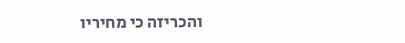והכריזה כי מחיריו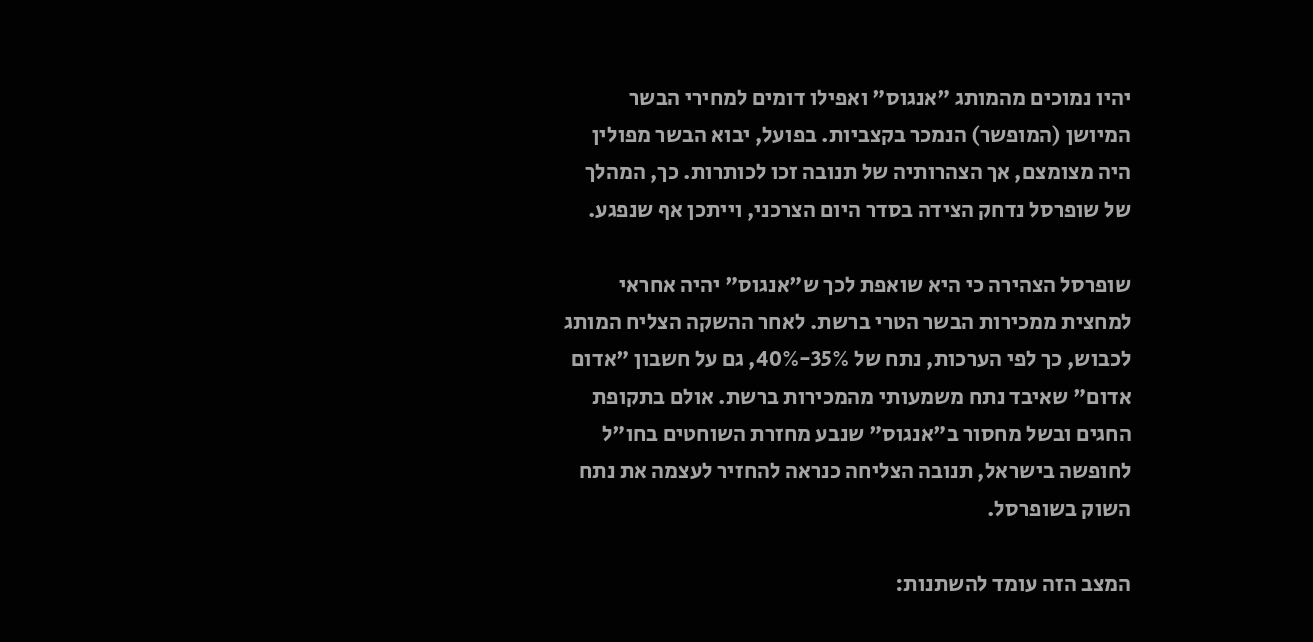יהיו נמוכים מהמותג "אנגוס" ואפילו דומים למחירי הבשר המיושן (המופשר) הנמכר בקצביות. בפועל, יבוא הבשר מפולין היה מצומצם, אך הצהרותיה של תנובה זכו לכותרות. כך, המהלך של שופרסל נדחק הצידה בסדר היום הצרכני, וייתכן אף שנפגע.

שופרסל הצהירה כי היא שואפת לכך ש"אנגוס" יהיה אחראי למחצית ממכירות הבשר הטרי ברשת. לאחר ההשקה הצליח המותג לכבוש, כך לפי הערכות, נתח של 35%-40%, גם על חשבון "אדום אדום" שאיבד נתח משמעותי מהמכירות ברשת. אולם בתקופת החגים ובשל מחסור ב"אנגוס" שנבע מחזרת השוחטים בחו"ל לחופשה בישראל, תנובה הצליחה כנראה להחזיר לעצמה את נתח השוק בשופרסל.

המצב הזה עומד להשתנות: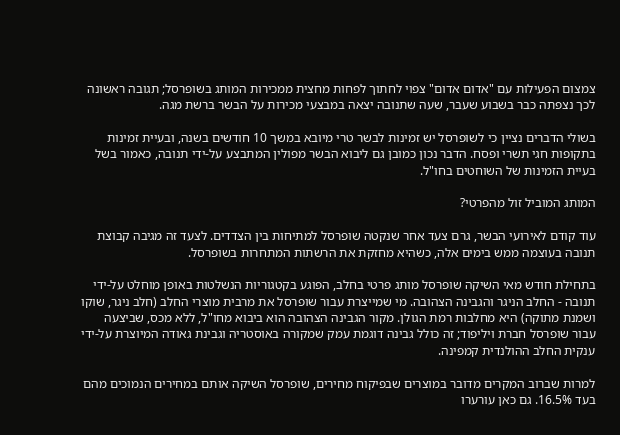צמצום הפעילות עם "אדום אדום" צפוי לחתוך לפחות מחצית ממכירות המותג בשופרסל; תגובה ראשונה לכך נצפתה כבר בשבוע שעבר, שעה שתנובה יצאה במבצעי מכירות על הבשר ברשת מגה.

בשולי הדברים נציין כי לשופרסל יש זמינות לבשר טרי מיובא במשך 10 חודשים בשנה, ובעיית זמינות בתקופות חגי תשרי ופסח. הדבר נכון כמובן גם ליבוא הבשר מפולין המתבצע על-ידי תנובה, כאמור בשל בעיית הזמינות של השוחטים בחו"ל.

המותג המוביל זול מהפרטי?

עוד קודם לאירועי הבשר, גרם צעד אחר שנקטה שופרסל למתיחות בין הצדדים. לצעד זה מגיבה קבוצת תנובה בעוצמה ממש בימים אלה, כשהיא מחזקת את הרשתות המתחרות בשופרסל.

בתחילת חודש מאי השיקה שופרסל מותג פרטי בחלב, הפוגע בקטגוריות הנשלטות באופן מוחלט על-ידי תנובה - החלב הניגר והגבינה הצהובה. מי שמייצרת עבור שופרסל את מרבית מוצרי החלב (חלב ניגר, שוקו ושמנת מתוקה) היא מחלבות רמת הגולן. מקור הגבינה הצהובה הוא ביבוא מחו"ל, ללא מכס, שביצעה עבור שופרסל חברת ויליפוד; זה כולל גבינה דוגמת עמק שמקורה באוסטריה וגבינת גאודה המיוצרת על-ידי ענקית החלב ההולנדית קמפינה.

למרות שברוב המקרים מדובר במוצרים שבפיקוח מחירים, שופרסל השיקה אותם במחירים הנמוכים מהם בעד 16.5%. גם כאן עורערו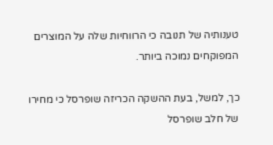טענותיה של תנובה כי הרווחיות שלה על המוצרים המפוקחים נמוכה ביותר.

כך, למשל, בעת ההשקה הכריזה שופרסל כי מחירו של חלב שופרסל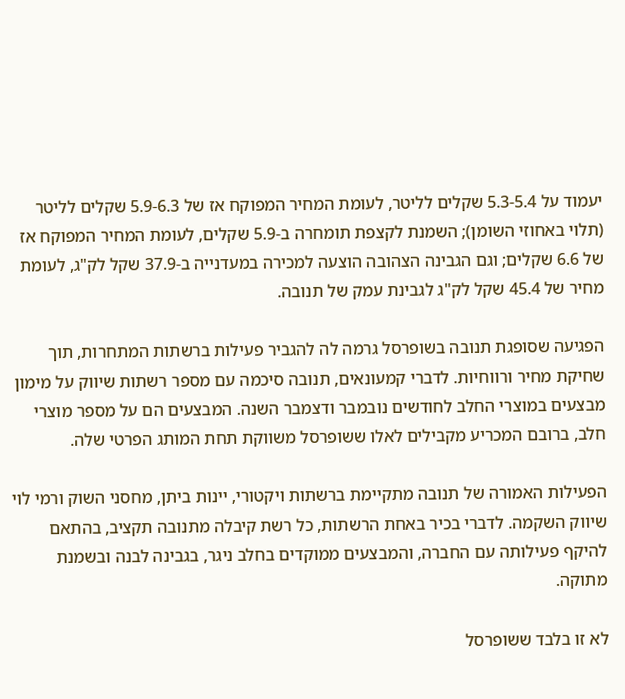יעמוד על 5.3-5.4 שקלים לליטר, לעומת המחיר המפוקח אז של 5.9-6.3 שקלים לליטר (תלוי באחוזי השומן); השמנת לקצפת תומחרה ב-5.9 שקלים, לעומת המחיר המפוקח אז של 6.6 שקלים; וגם הגבינה הצהובה הוצעה למכירה במעדנייה ב-37.9 שקל לק"ג, לעומת מחיר של 45.4 שקל לק"ג לגבינת עמק של תנובה.

הפגיעה שסופגת תנובה בשופרסל גרמה לה להגביר פעילות ברשתות המתחרות, תוך שחיקת מחיר ורווחיות. לדברי קמעונאים, תנובה סיכמה עם מספר רשתות שיווק על מימון מבצעים במוצרי החלב לחודשים נובמבר ודצמבר השנה. המבצעים הם על מספר מוצרי חלב, ברובם המכריע מקבילים לאלו ששופרסל משווקת תחת המותג הפרטי שלה.

הפעילות האמורה של תנובה מתקיימת ברשתות ויקטורי, יינות ביתן, מחסני השוק ורמי לוי שיווק השקמה. לדברי בכיר באחת הרשתות, כל רשת קיבלה מתנובה תקציב, בהתאם להיקף פעילותה עם החברה, והמבצעים ממוקדים בחלב ניגר, בגבינה לבנה ובשמנת מתוקה.

לא זו בלבד ששופרסל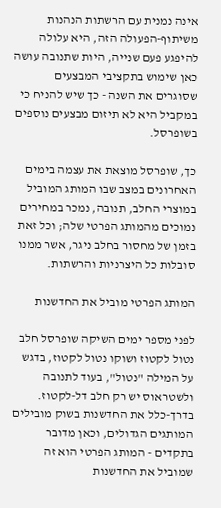אינה נמנית עם הרשתות הנהנות משיתוף-הפעולה הזה, היא עלולה להיפגע פעם שנייה, היות שתנובה עושה כאן שימוש בתקציבי המבצעים שסוגרים את השנה - כך שיש להניח כי במקביל היא לא תיזום מבצעים נוספים בשופרסל.

כך, שופרסל מוצאת את עצמה בימים האחרונים במצב שבו המותג המוביל במוצרי החלב, תנובה, נמכר במחירים נמוכים מהמותג הפרטי שלה; וכל זאת בזמן של מחסור בחלב ניגר, אשר ממנו סובלות כל היצרניות והרשתות.

המותג הפרטי מוביל את החדשנות

לפני מספר ימים השיקה שופרסל חלב נטול לקטוז ושוקו נטול לקטוז, בדגש על המילה "נטול", בעוד לתנובה ולשטראוס יש רק חלב דל-לקטוז. בדרך-כלל את החדשנות בשוק מובילים המותגים הגדולים, וכאן מדובר בתקדים - המותג הפרטי הוא זה שמוביל את החדשנות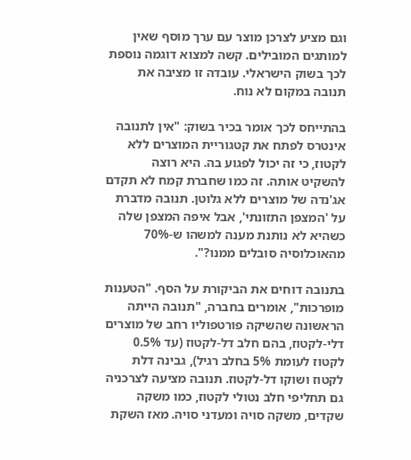וגם מציע לצרכן מוצר עם ערך מוסף שאין למותגים המובילים. קשה למצוא דוגמה נוספת לכך בשוק הישראלי. עובדה זו מציבה את תנובה במקום לא נוח.

בהתייחס לכך אומר בכיר בשוק: "אין לתנובה אינטרס לפתח את קטגוריית המוצרים ללא לקטוז, כי זה יכול לפגוע בה. היא רוצה להשקיט אותה. זה כמו שחברת קמח לא תקדם אג'נדה של מוצרים ללא גלוטן. תנובה מדברת על 'המצפן התזונתי', אבל איפה המצפן שלה כשהיא לא נותנת מענה למשהו ש-70% מהאוכלוסיה סובלים ממנו?".

בתנובה דוחים את הביקורת על הסף. "הטענות מופרכות", אומרים בחברה, "תנובה הייתה הראשונה שהשיקה פורטפוליו רחב של מוצרים דלי-לקטוז, בהם חלב דל-לקטוז (עד 0.5% לקטוז לעומת 5% בחלב רגיל), גבינה דלת לקטוז ושוקו דל-לקטוז. תנובה מציעה לצרכניה גם תחליפי חלב נטולי לקטוז, כמו משקה שקדים, משקה סויה ומעדני סויה. מאז השקת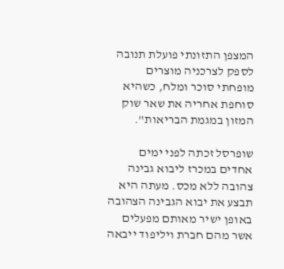המצפן התזונתי פועלת תנובה לספק לצרכניה מוצרים מופחתי סוכר ומלח, כשהיא סוחפת אחריה את שאר שוק המזון במגמת הבריאות".

שופרסל זכתה לפני ימים אחדים במכרז ליבוא גבינה צהובה ללא מכס. מעתה היא תבצע את יבוא הגבינה הצהובה באופן ישיר מאותם מפעלים אשר מהם חברת ויליפוד ייבאה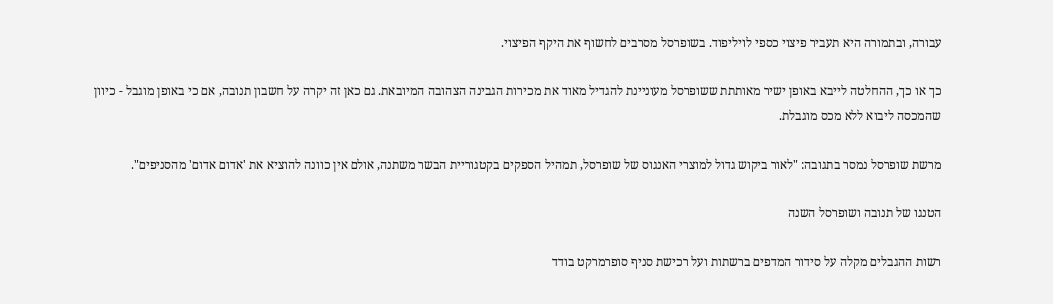עבורה, ובתמורה היא תעביר פיצוי כספי לויליפוד. בשופרסל מסרבים לחשוף את היקף הפיצוי.

כך או כך, ההחלטה לייבא באופן ישיר מאותתת ששופרסל מעוניינת להגדיל מאוד את מכירות הגבינה הצהובה המיובאת. גם כאן זה יקרה על חשבון תנובה, אם כי באופן מוגבל - כיוון שהמכסה ליבוא ללא מכס מוגבלת.

מרשת שופרסל נמסר בתגובה: "לאור ביקוש גדול למוצרי האנגוס של שופרסל, תמהיל הספקים בקטגוריית הבשר משתנה, אולם אין כוונה להוציא את 'אדום אדום' מהסניפים".

הטנגו של תנובה ושופרסל השנה

רשות ההגבלים מקלה על סידור המדפים ברשתות ועל רכישת סניף סופרמרקט בודד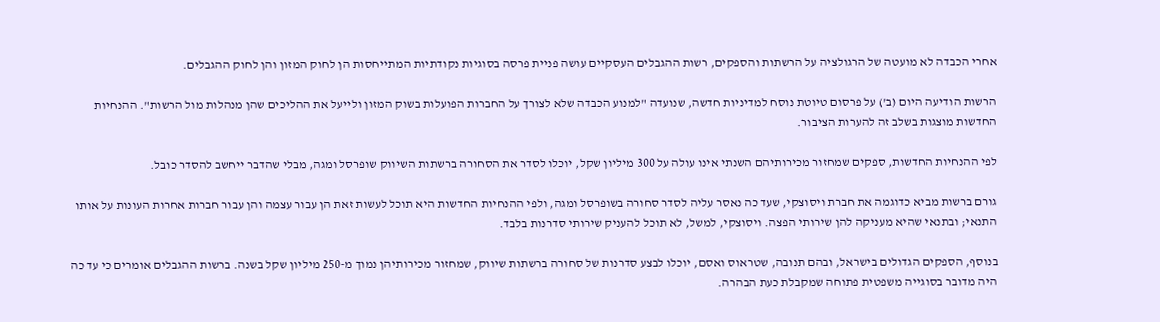אחרי הכבדה לא מועטה של הרגולציה על הרשתות והספקים, רשות ההגבלים העסקיים עושה פניית פרסה בסוגיות נקודתיות המתייחסות הן לחוק המזון והן לחוק ההגבלים.

הרשות הודיעה היום (ב') על פרסום טיוטת נוסח למדיניות חדשה, שנועדה "למנוע הכבדה שלא לצורך על החברות הפועלות בשוק המזון ולייעל את ההליכים שהן מנהלות מול הרשות". ההנחיות החדשות מוצגות בשלב זה להערות הציבור.

לפי ההנחיות החדשות, ספקים שמחזור מכירותיהם השנתי אינו עולה על 300 מיליון שקל, יוכלו לסדר את הסחורה ברשתות השיווק שופרסל ומגה, מבלי שהדבר ייחשב להסדר כובל.

גורם ברשות מביא כדוגמה את חברת ויסוצקי, שעד כה נאסר עליה לסדר סחורה בשופרסל ומגה, ולפי ההנחיות החדשות היא תוכל לעשות זאת הן עבור עצמה והן עבור חברות אחרות העונות על אותו התנאי; ובתנאי שהיא מעניקה להן שירותי הפצה. ויסוצקי, למשל, לא תוכל להעניק שירותי סדרנות בלבד.

בנוסף, הספקים הגדולים בישראל, ובהם תנובה, שטראוס ואסם, יוכלו לבצע סדרנות של סחורה ברשתות שיווק, שמחזור מכירותיהן נמוך מ-250 מיליון שקל בשנה. ברשות ההגבלים אומרים כי עד כה היה מדובר בסוגייה משפטית פתוחה שמקבלת כעת הבהרה.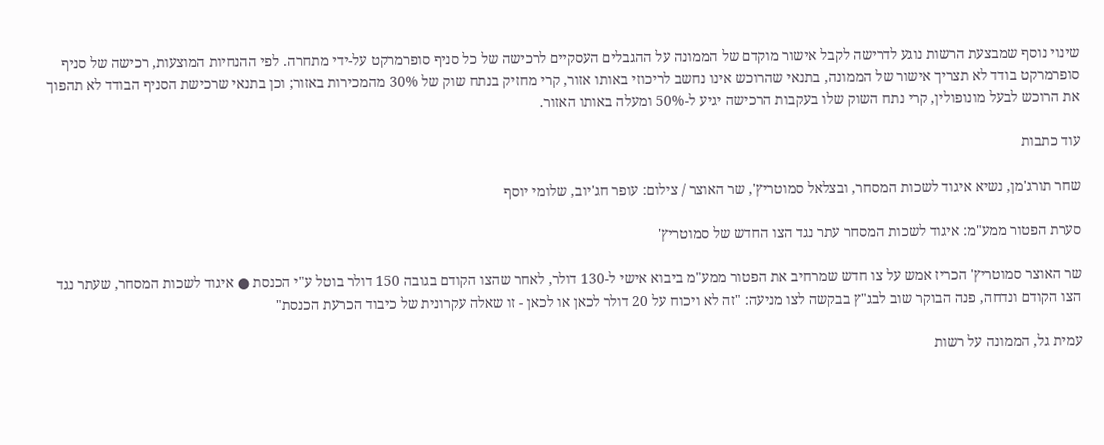שינוי נוסף שמבצעת הרשות נוגע לדרישה לקבל אישור מוקדם של הממונה על ההגבלים העסקיים לרכישה של כל סניף סופרמרקט על-ידי מתחרה. לפי ההנחיות המוצעות, רכישה של סניף סופרמרקט בודד לא תצריך אישור של הממונה, בתנאי שהרוכש אינו נחשב לריכוזי באותו אזור, קרי מחזיק בנתח שוק של 30% מהמכירות באזור; וכן בתנאי שרכישת הסניף הבודד לא תהפוך את הרוכש לבעל מונופולין, קרי נתח השוק שלו בעקבות הרכישה יגיע ל-50% ומעלה באותו האזור.

עוד כתבות

שחר תורג'מן, נשיא איגוד לשכות המסחר, ובצלאל סמוטריץ', שר האוצר / צילום: עופר חג'יוב, שלומי יוסף

סערת הפטור ממע"מ: איגוד לשכות המסחר עתר נגד הצו החדש של סמוטריץ'

שר האוצר סמוטריץ' הכריז אמש על צו חדש שמרחיב את הפטור ממע"מ ביבוא אישי ל-130 דולר, לאחר שהצו הקודם בגובה 150 דולר בוטל ע"י הכנסת ● איגוד לשכות המסחר, שעתר נגד הצו הקודם ונדחה, פנה הבוקר שוב לבג"ץ בבקשה לצו מניעה: "זה לא ויכוח על 20 דולר לכאן או לכאן - זו שאלה עקרונית של כיבוד הכרעת הכנסת"

עמית גל, הממונה על רשות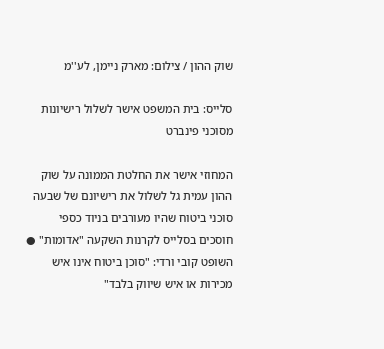שוק ההון / צילום: מארק ניימן, לע''מ

סלייס: בית המשפט אישר לשלול רישיונות מסוכני פינברט

המחוזי אישר את החלטת הממונה על שוק ההון עמית גל לשלול את רישיונם של שבעה סוכני ביטוח שהיו מעורבים בניוד כספי חוסכים בסלייס לקרנות השקעה "אדומות" ● השופט קובי ורדי: "סוכן ביטוח אינו איש מכירות או איש שיווק בלבד"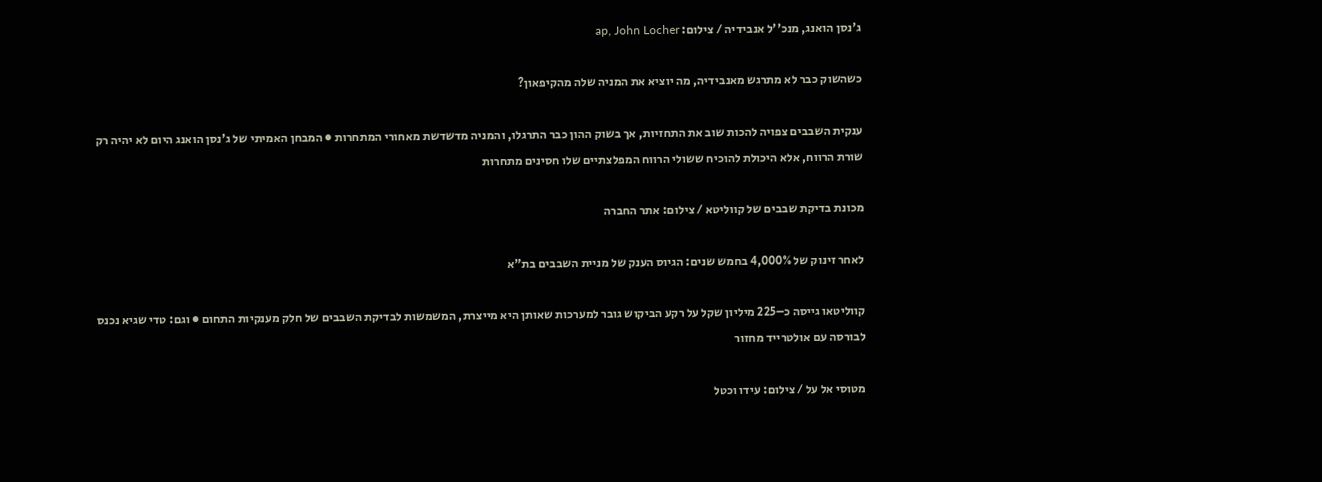ג'נסן הואנג, מנכ''ל אנבידיה / צילום: ap, John Locher

כשהשוק כבר לא מתרגש מאנבידיה, מה יוציא את המניה שלה מהקיפאון?

ענקית השבבים צפויה להכות שוב את התחזיות, אך בשוק ההון כבר התרגלו, והמניה מדשדשת מאחורי המתחרות ● המבחן האמיתי של ג'נסן הואנג היום לא יהיה רק שורת הרווח, אלא היכולת להוכיח ששולי הרווח המפלצתיים שלו חסינים מתחרות

מכונת בדיקת שבבים של קווליטא / צילום: אתר החברה

לאחר זינוק של 4,000% בחמש שנים: הגיוס הענק של מניית השבבים בת"א

קווליטאו גייסה כ–225 מיליון שקל על רקע הביקוש גובר למערכות שאותן היא מייצרת, המשמשות לבדיקת השבבים של חלק מענקיות התחום ● וגם: טדי שגיא נכנס לבורסה עם אולטרייד מחזור

מטוסי אל על / צילום: עידו וכטל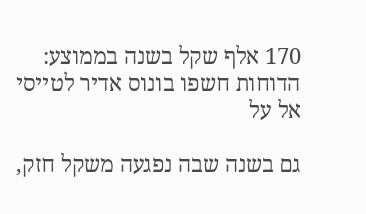170 אלף שקל בשנה בממוצע: הדוחות חשפו בונוס אדיר לטייסי אל על

גם בשנה שבה נפגעה משקל חזק,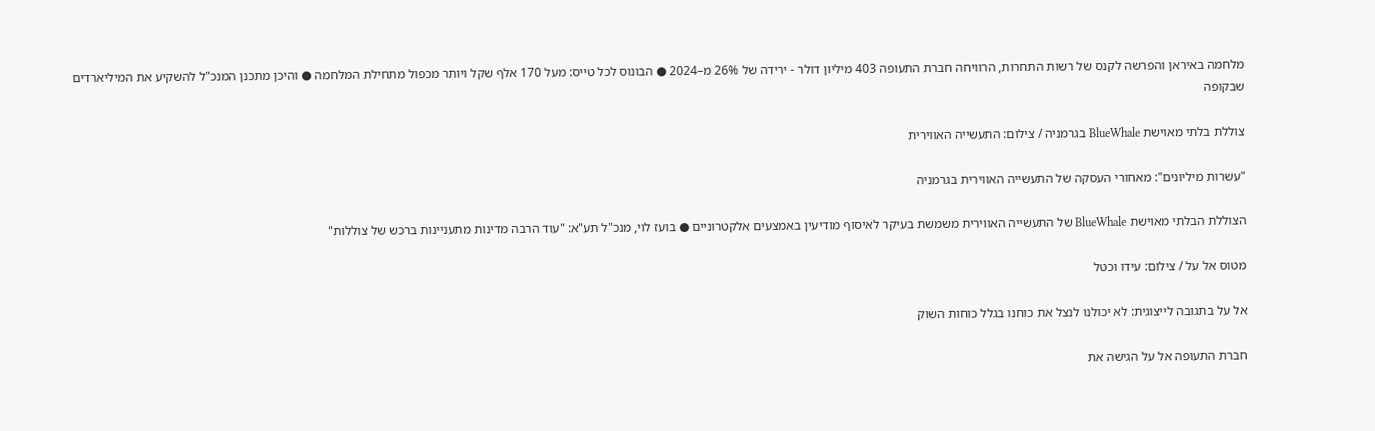מלחמה באיראן והפרשה לקנס של רשות התחרות, הרוויחה חברת התעופה 403 מיליון דולר - ירידה של 26% מ–2024 ● הבונוס לכל טייס: מעל 170 אלף שקל ויותר מכפול מתחילת המלחמה ● והיכן מתכנן המנכ"ל להשקיע את המיליארדים שבקופה

צוללת בלתי מאוישת BlueWhale בגרמניה / צילום: התעשייה האווירית

"עשרות מיליונים": מאחורי העסקה של התעשייה האווירית בגרמניה

הצוללת הבלתי מאוישת BlueWhale של התעשייה האווירית משמשת בעיקר לאיסוף מודיעין באמצעים אלקטרוניים ● בועז לוי, מנכ"ל תע"א: "עוד הרבה מדינות מתעניינות ברכש של צוללות"

מטוס אל על / צילום: עידו וכטל

אל על בתגובה לייצוגית: לא יכולנו לנצל את כוחנו בגלל כוחות השוק

חברת התעופה אל על הגישה את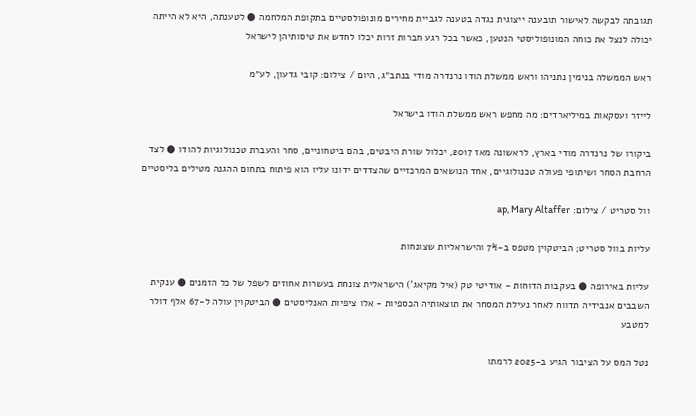תגובתה לבקשה לאישור תובענה ייצוגית נגדה בטענה לגביית מחירים מונופולסטיים בתקופת המלחמה ● לטענתה, היא לא הייתה יכולה לנצל את כוחה המונופוליסטי הנטען, כאשר בכל רגע חברות זרות יכלו לחדש את טיסותיהן לישראל

ראש הממשלה בנימין נתניהו וראש ממשלת הודו נרנדרה מודי בנתב״ג, היום / צילום: קובי גדעון, לע״מ

לייזר ועסקאות במיליארדים: מה מחפש ראש ממשלת הודו בישראל

ביקורו של נרנדרה מודי בארץ, לראשונה מאז 2017, יכלול שורת היבטים, בהם ביטחוניים, סחר והעברת טכנולוגיות להודו ● לצד הרחבת הסחר ושיתופי פעולה טכנולוגיים, אחד הנושאים המרכזיים שהצדדים ידונו עליו הוא פיתוח בתחום ההגנה מטילים בליסטיים

וול סטריט / צילום: ap, Mary Altaffer

עליות בוול סטריט; הביטקוין מטפס ב-7% והישראליות שצונחות

עליות באירופה ● בעקבות הדוחות - אודיטי טק (איל מקיאג') הישראלית צונחת בעשרות אחוזים לשפל של כל הזמנים ● ענקית השבבים אנבידיה תדווח לאחר נעילת המסחר את תוצאותיה הכספיות - אלו ציפיות האנליסטים ● הביטקוין עולה ל-67 אלף דולר למטבע

נטל המס על הציבור הגיע ב-2025 לרמתו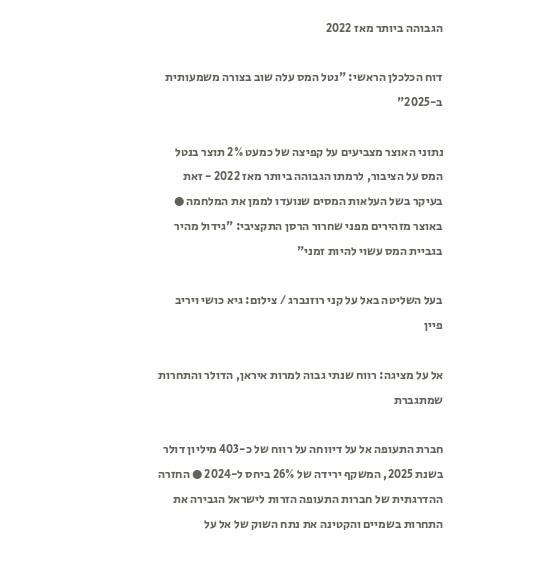הגבוהה ביותר מאז 2022

דוח הכלכלן הראשי: "נטל המס עלה שוב בצורה משמעותית ב-2025"

נתוני האוצר מצביעים על קפיצה של כמעט 2% תוצר בנטל המס על הציבור, לרמתו הגבוהה ביותר מאז 2022 - זאת בעיקר בשל העלאות המסים שנועדו לממן את המלחמה ● באוצר מזהירים מפני שחרור הרסן התקציבי: "גידול מהיר בגביית המס עשוי להיות זמני"

בעל השליטה באל על קני רוזנברג / צילום: גיא כושי ויריב פיין

אל על מציגה: רווח שנתי גבוה למרות איראן, הדולר והתחרות שמתגברת

חברת התעופה אל על דיווחה על רווח של כ-403 מיליון דולר בשנת 2025, המשקף ירידה של 26% ביחס ל-2024 ● החזרה ההדרגתית של חברות התעופה הזרות לישראל הגבירה את התחרות בשמיים והקטינה את נתח השוק של אל על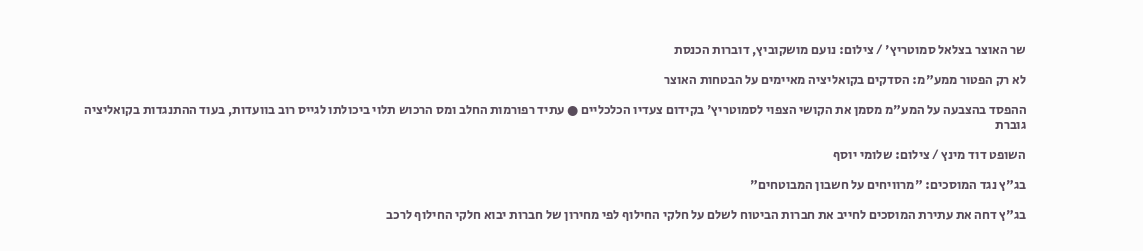שר האוצר בצלאל סמוטריץ' / צילום: נועם מושקוביץ, דוברות הכנסת

לא רק הפטור ממע"מ: הסדקים בקואליציה מאיימים על הבטחות האוצר

ההפסד בהצבעה על המע"מ מסמן את הקושי הצפוי לסמוטריץ' בקידום צעדיו הכלכליים ● עתיד רפורמות החלב ומס הרכוש תלוי ביכולתו לגייס רוב בוועדות, בעוד ההתנגדות בקואליציה גוברת

השופט דוד מינץ / צילום: שלומי יוסף

בג"ץ נגד המוסכים: "מרוויחים על חשבון המבוטחים"

בג"ץ דחה את עתירת המוסכים לחייב את חברות הביטוח לשלם על חלקי החילוף לפי מחירון של חברות יבוא חלקי החילוף לרכב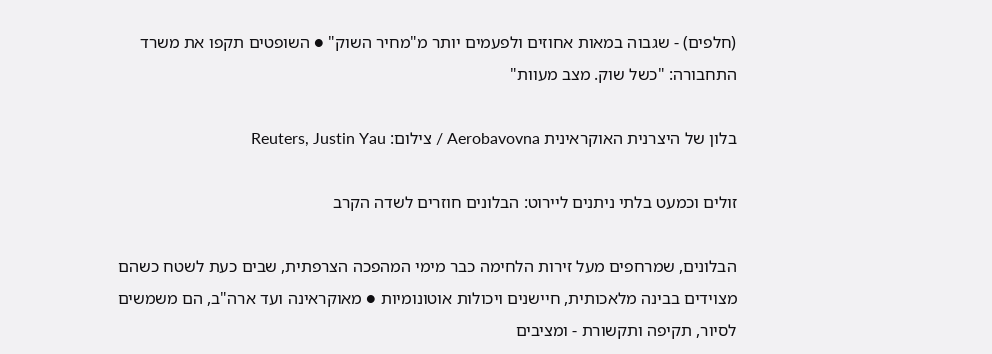(חלפים) - שגבוה במאות אחוזים ולפעמים יותר מ"מחיר השוק" ● השופטים תקפו את משרד התחבורה: "כשל שוק. מצב מעוות"

בלון של היצרנית האוקראינית Aerobavovna / צילום: Reuters, Justin Yau

זולים וכמעט בלתי ניתנים ליירוט: הבלונים חוזרים לשדה הקרב

הבלונים, שמרחפים מעל זירות הלחימה כבר מימי המהפכה הצרפתית, שבים כעת לשטח כשהם מצוידים בבינה מלאכותית, חיישנים ויכולות אוטונומיות ● מאוקראינה ועד ארה"ב, הם משמשים לסיור, תקיפה ותקשורת - ומציבים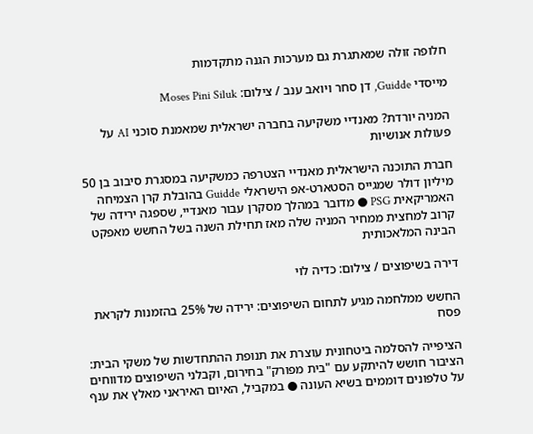חלופה זולה שמאתגרת גם מערכות הגנה מתקדמות

מייסדי Guidde, דן סחר ויואב ענב / צילום: Moses Pini Siluk

המניה יורדת? מאנדיי משקיעה בחברה ישראלית שמאמנת סוכני AI על פעולות אנושיות

חברת התוכנה הישראלית מאנדיי הצטרפה כמשקיעה במסגרת סיבוב בן 50 מיליון דולר שמגייס הסטארט-אפ הישראלי Guidde בהובלת קרן הצמיחה האמריקאית PSG ● מדובר במהלך מסקרן עבור מאנדיי, שספגה ירידה של קרוב למחצית ממחיר המניה שלה מאז תחילת השנה בשל החשש מאפקט הבינה המלאכותית

דירה בשיפוצים / צילום: כדיה לוי

החשש ממלחמה מגיע לתחום השיפוצים: ירידה של 25% בהזמנות לקראת פסח

הציפייה להסלמה ביטחונית עוצרת את תנופת ההתחדשות של משקי הבית: הציבור חושש להיתקע עם "בית מפורק" בחירום, וקבלני השיפוצים מדווחים על טלפונים דוממים בשיא העונה ● במקביל, האיום האיראני מאלץ את ענף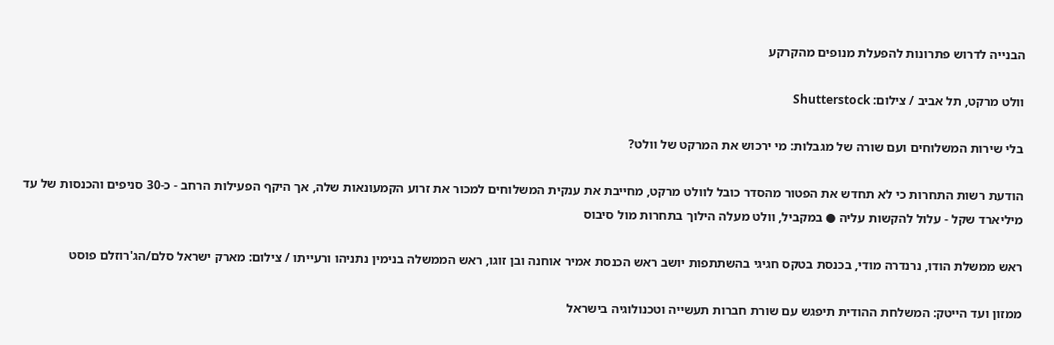הבנייה לדרוש פתרונות להפעלת מנופים מהקרקע

וולט מרקט, תל אביב / צילום: Shutterstock

בלי שירות המשלוחים ועם שורה של מגבלות: מי ירכוש את המרקט של וולט?

הודעת רשות התחרות כי לא תחדש את הפטור מהסדר כובל לוולט מרקט, מחייבת את ענקית המשלוחים למכור את זרוע הקמעונאות שלה, אך היקף הפעילות הרחב - כ-30 סניפים והכנסות של עד מיליארד שקל - עלול להקשות עליה ● במקביל, וולט מעלה הילוך בתחרות מול סיבוס

ראש ממשלת הודו, נרנדרה מודי, בכנסת בטקס חגיגי בהשתתפות יושב ראש הכנסת אמיר אוחנה ובן זוגו, ראש הממשלה בנימין נתניהו ורעייתו / צילום: מארק ישראל סלם/הג'רוזלם פוסט

ממזון ועד הייטק: המשלחת ההודית תיפגש עם שורת חברות תעשייה וטכנולוגיה בישראל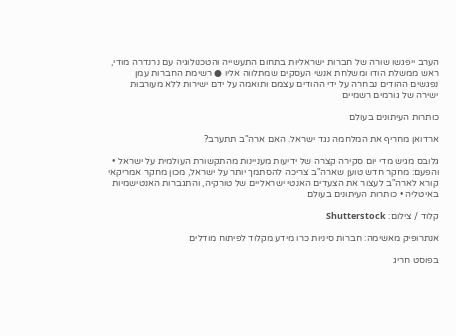הערב ייפגשו שורה של חברות ישראליות בתחום התעשייה והטכנולוגיה עם נרנדרה מודי, ראש ממשלת הודו ומשלחת אנשי העסקים שמתלווה אליו ● רשימת החברות עמן נפגשים ההודים נבחרה על ידי ההודים עצמם ותואמה על ידם ישירות ללא מעורבות ישירה של גורמים רשמיים

כותרות העיתונים בעולם

ארדואן מחריף את המלחמה נגד ישראל. האם ארה"ב תתערב?

גלובס מגיש מדי יום סקירה קצרה של ידיעות מעניינות מהתקשורת העולמית על ישראל • והפעם: מחקר חדש טוען שארה"ב צריכה להסתמך יותר על ישראל, מכון מחקר אמריקאי קורא לארה"ב לעצור את הצעדים האנטי ישראליים של טורקיה, והתגברות האנטישמיות באיטליה • כותרות העיתונים בעולם

קלוד / צילום: Shutterstock

אנתרופיק מאשימה: חברות סיניות כרו מידע מקלוד לפיתוח מודלים

בפוסט חריג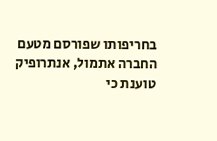בחריפותו שפורסם מטעם החברה אתמול, אנתרופיק טוענת כי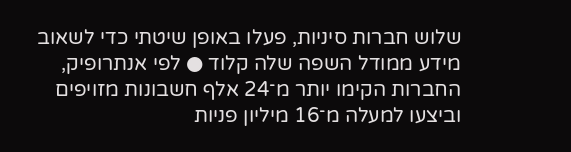שלוש חברות סיניות, פעלו באופן שיטתי כדי לשאוב מידע ממודל השפה שלה קלוד ● לפי אנתרופיק, החברות הקימו יותר מ־24 אלף חשבונות מזויפים וביצעו למעלה מ־16 מיליון פניות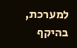למערכת, בהיקף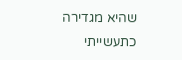שהיא מגדירה כתעשייתי